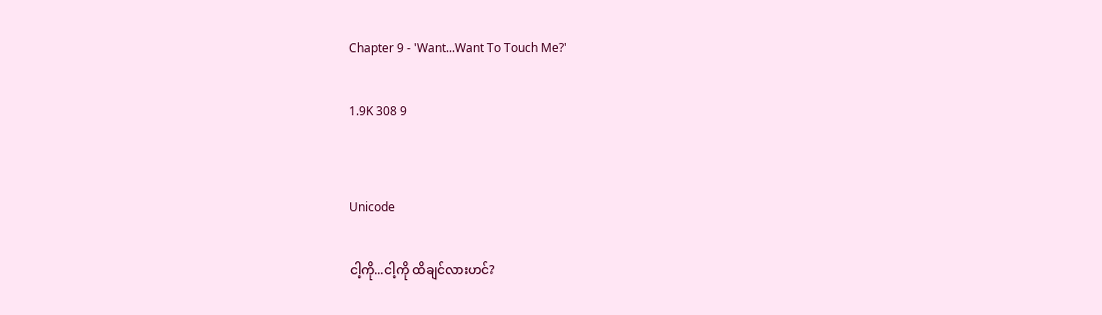Chapter 9 - 'Want...Want To Touch Me?'

1.9K 308 9


Unicode

ငါ့ကို...ငါ့ကို ထိချင်လားဟင်?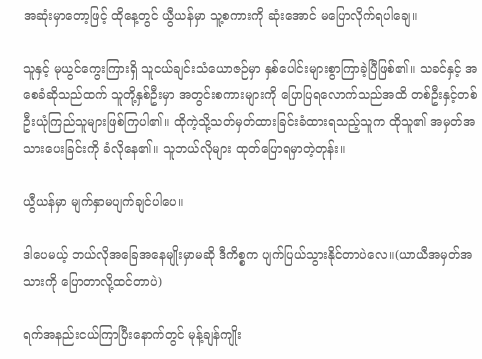အဆုံးမှာ‌တော့ဖြင့် ထိုနေ့တွင် ယွီယန်မှာ သူ့စကားကို ဆုံးအောင် မပြောလိုက်ရပါချေ။

သူနှင့် မုယွင်ကွေးကြားရှိ သူငယ်ချင်းသံယောဇဉ်မှာ နှစ်ပေါင်းများစွာကြာခဲ့ပြီဖြစ်၏။ သခင်နှင့် အစေခံဆိုသည်ထက် သူတို့နှစ်ဦးမှာ အတွင်းစကားများကို ပြောပြရလောက်သည်အထိ တစ်ဦးနှင့်တစ်ဦးယုံကြည်သူများဖြစ်ကြပါ၏။ ထိုကဲ့သို့သတ်မှတ်ထားခြင်းခံထားရသည့်သူက ထိုသူ၏ အမှတ်အသားပေးခြင်းကို ခံလိုနေ၏။ သူဘယ်လိုများ ထုတ်ပြောရမှာတဲ့တုန်း။

ယွီယန်မှာ မျက်နှာမပျက်ချင်ပါ‌ပေ။

ဒါပေမယ့် ဘယ်လိုအခြေအနေမျိုးမှာမဆို ဒီကိစ္စက ပျက်ပြယ်သွားနိုင်တာပဲလေ။(ယာယီအမှတ်အသားကို ပြောတာလို့ထင်တာပဲ)

ရက်အနည်းငယ်ကြာပြီးနောက်တွင် မုန့်ချန်ကျိုး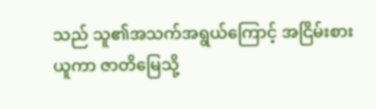သည် သူ၏အသက်အရွယ်ကြောင့် အငြိမ်းစားယူကာ ဇာတိမြေသို့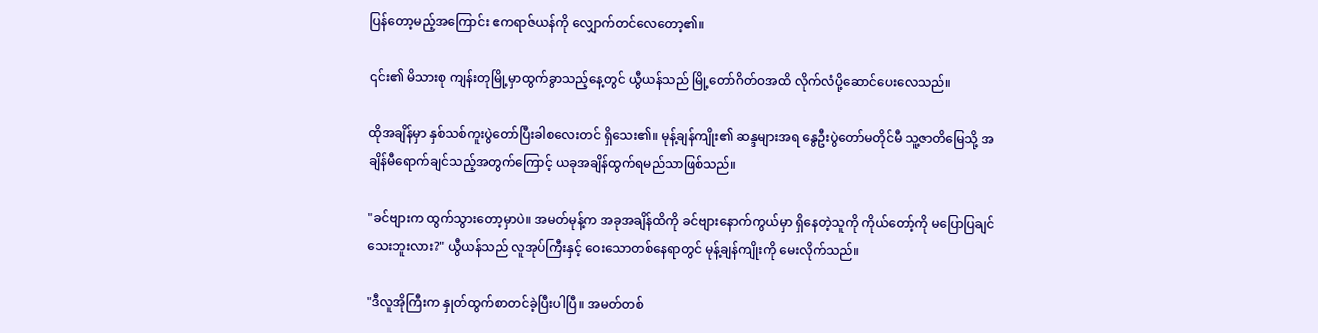ပြန်တော့မည့်အကြောင်း ဧကရာဇ်ယန်ကို လျှောက်တင်လေတော့၏။

၎င်း၏ မိသားစု ကျန်းတုမြို့မှာထွက်ခွာသည့်နေ့တွင် ယွီယန်သည် မြို့တော်ဂိတ်ဝအထိ လိုက်လံပို့ဆောင်ပေးလေသည်။

ထိုအချိန်မှာ နှစ်သစ်ကူးပွဲတော်ပြီးခါစလေးတင် ရှိသေး၏။ မုန့်ချန်ကျိုး၏ ဆန္ဒများအရ နွေဦးပွဲတော်မတိုင်မီ သူ့ဇာတိမြေသို့ အချိန်မီရောက်ချင်သည့်အတွက်ကြောင့် ယခုအချိန်ထွက်ရမည်သာဖြစ်သည်။

"ခင်ဗျားက ထွက်သွားတော့မှာပဲ။ အမတ်မုန့်က အခုအချိန်ထိကို ခင်ဗျားနောက်ကွယ်မှာ ရှိနေတဲ့သူကို ကိုယ်တော့်ကို မပြောပြချင်သေးဘူးလား?" ယွီယန်သည် လူအုပ်ကြီးနှင့် ဝေးသောတစ်နေရာတွင် မုန့်ချန်ကျိုးကို မေးလိုက်သည်။

"ဒီလူအိုကြီးက နှုတ်ထွက်စာတင်ခဲ့ပြီးပါပြီ။ အမတ်တစ်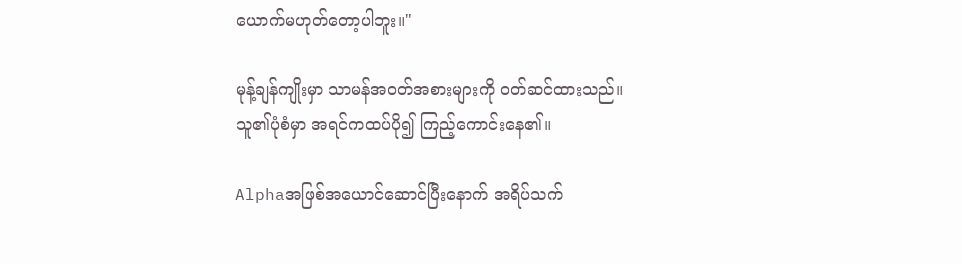ယောက်မဟုတ်တော့ပါဘူး။"

မုန့်ချန်ကျိုးမှာ သာမန်အဝတ်အစားများကို ဝတ်ဆင်ထားသည်။ သူ၏ပုံစံမှာ အရင်ကထပ်ပို၍ ကြည့်ကောင်းနေ၏။

Alphaအဖြစ်အယောင်ဆောင်ပြီးနောက် အရိပ်သက်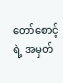တော်စောင့်ရဲ့ အမှတ်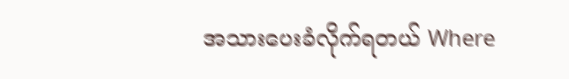အသားပေးခံလိုက်ရတယ် Where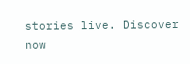stories live. Discover now